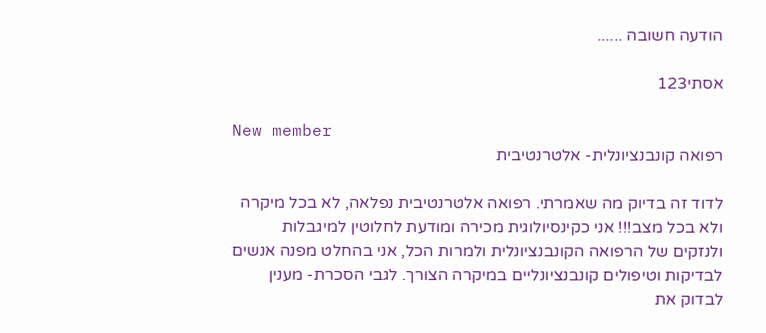הודעה חשובה ......

אסתי123

New member
רפואה קונבנציונלית- אלטרנטיבית

לדוד זה בדיוק מה שאמרתי. רפואה אלטרנטיבית נפלאה, לא בכל מיקרה ולא בכל מצב!!! אני כקינסיולוגית מכירה ומודעת לחלוטין למיגבלות ולנזקים של הרפואה הקונבנציונלית ולמרות הכל, אני בהחלט מפנה אנשים לבדיקות וטיפולים קונבנציונליים במיקרה הצורך. לגבי הסכרת- מענין לבדוק את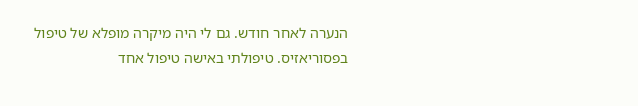הנערה לאחר חודש. גם לי היה מיקרה מופלא של טיפול בפסוריאזיס. טיפולתי באישה טיפול אחד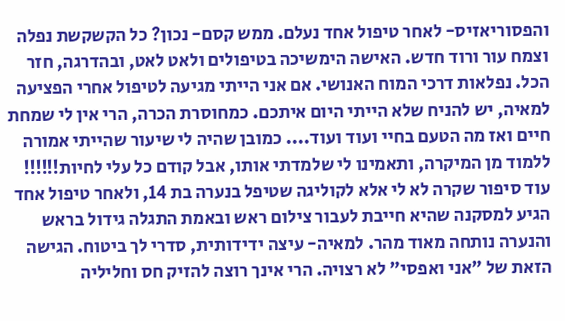והפסוריאזיס- לאחר טיפול אחד נעלם. ממש קסם- נכון? כל הקשקשת נפלה וצמח עור ורוד חדש. האישה הימשיכה בטיפולים ולאט לאט, ובהדרגה, חזר הכל. נפלאות דרכי המוח האנושי. אם אני הייתי מגיעה לטיפול אחרי הפציעה למאיה, יש להניח שלא הייתי היום איתכם. כמחוסרת הכרה, הרי אין לי שמחת חיים ואז מה הטעם בחיי ועוד ועוד.... כמובן שהיה לי שיעור שהייתי אמורה ללמוד מן המיקרה, ותאמינו לי שלמדתי אותו, אבל קודם כל עלי לחיות!!!!!! עוד סיפור שקרה לא לי אלא לקוליגה שטיפל בנערה בת 14, ולאחר טיפול אחד הגיע למסקנה שהיא חייבת לעבור צילום ראש ובאמת התגלה גידול בראש והנערה נותחה מאוד מהר. למאיה- עיצה ידידותית, סדרי לך ביטוח. הגישה הזאת של "אני ואפסי" לא רצויה. הרי אינך רוצה להזיק חס וחליליה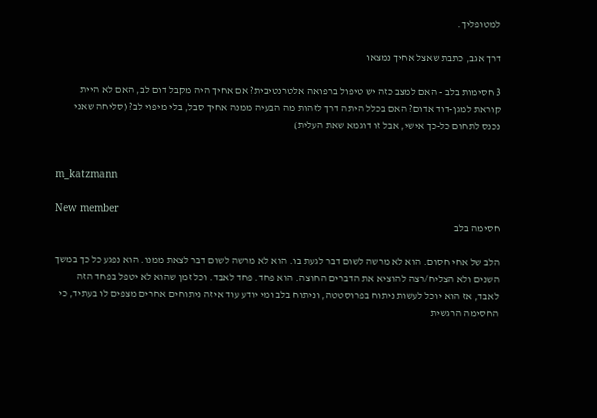למטופליך.

דרך אגב, כתבת שאצל אחיך נמצאו

3 חסימות בלב - האם למצב כזה יש טיפול ברפואה אלטרנטיבית? אם אחיך היה מקבל דום לב, האם לא היית קוראת למגן-דוד אדום? האם בכלל היתה דרך לזהות מה הבעיה ממנה אחיך סבל, בלי מיפוי לב? (סליחה שאני נכנס לתחום כל-כך אישי, אבל זו דוגמא שאת העלית)


m_katzmann

New member
חסימה בלב

הלב של אחי חסום. הוא לא מרשה לשום דבר לגעת בו. הוא לא מרשה לשום דבר לצאת ממנו. הוא נפגע כל כך במשך השנים ולא הצליח/רצה להוציא את הדברים החוצה. הוא פחד. פחד לאבד. וכל זמן שהוא לא יטפל בפחד הזה לאבד, אז הוא יוכל לעשות ניתוח בפרוסטטה, וניתוח בלב ומי יודע עוד איזה ניתוחים אחרים מצפים לו בעתיד, כי החסימה הרגשית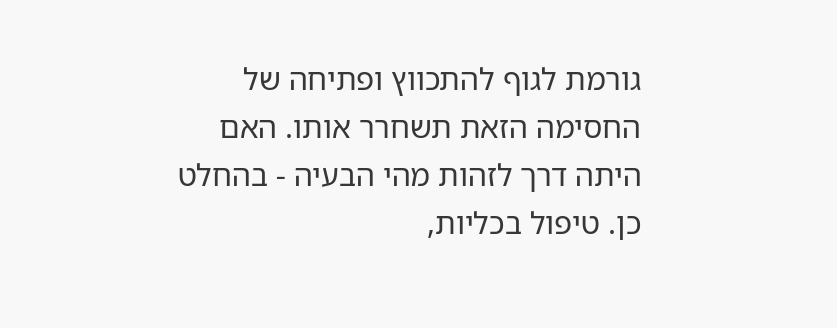גורמת לגוף להתכווץ ופתיחה של החסימה הזאת תשחרר אותו. האם היתה דרך לזהות מהי הבעיה - בהחלט כן. טיפול בכליות,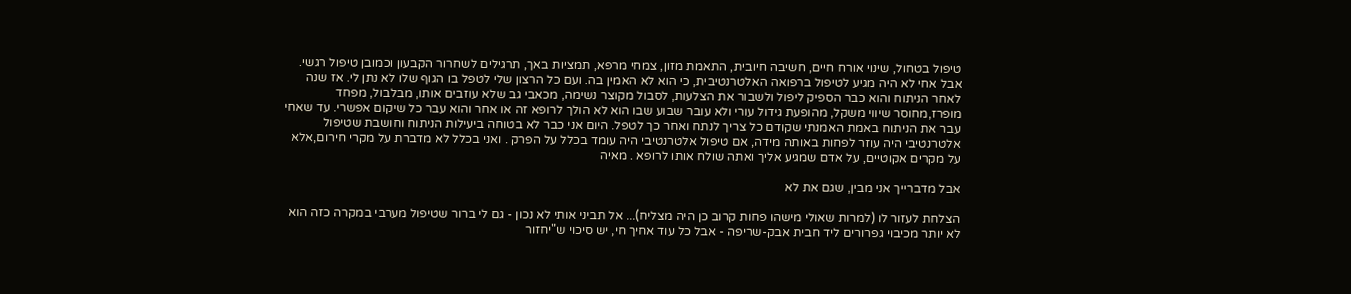טיפול בטחול, שינוי אורח חיים, חשיבה חיובית, התאמת מזון, צמחי מרפא, תמציות באך, תרגילים לשחרור הקבעון וכמובן טיפול רגשי. אבל אחי לא היה מגיע לטיפול ברפואה האלטרנטיבית, כי הוא לא האמין בה. ועם כל הרצון שלי לטפל בו הגוף שלו לא נתן לי. אז שנה לאחר הניתוח והוא כבר הספיק ליפול ולשבור את הצלעות, לסבול מקוצר נשימה, מכאבי גב שלא עוזבים אותו, מבלבול, מפחד מופרז,מחוסר שיווי משקל, מהופעת גידול עורי ולא עובר שבוע שבו הוא לא הולך לרופא זה או אחר והוא עבר כל שיקום אפשרי. עד שאחי עבר את הניתוח באמת האמנתי שקודם כל צריך לנתח ואחר כך לטפל. היום אני כבר לא בטוחה ביעילות הניתוח וחושבת שטיפול אלטרנטיבי היה עוזר לפחות באותה מידה, אם טיפול אלטרנטיבי היה עומד בכלל על הפרק . ואני בכלל לא מדברת על מקרי חירום,אלא על מקרים אקוטיים, על אדם שמגיע אליך ואתה שולח אותו לרופא . מאיה

אבל מדברייך אני מבין, שגם את לא

הצלחת לעזור לו (למרות שאולי מישהו פחות קרוב כן היה מצליח)... אל תביני אותי לא נכון - גם לי ברור שטיפול מערבי במקרה כזה הוא לא יותר מכיבוי גפרורים ליד חבית אבק-שריפה - אבל כל עוד אחיך חי, יש סיכוי ש"יחזור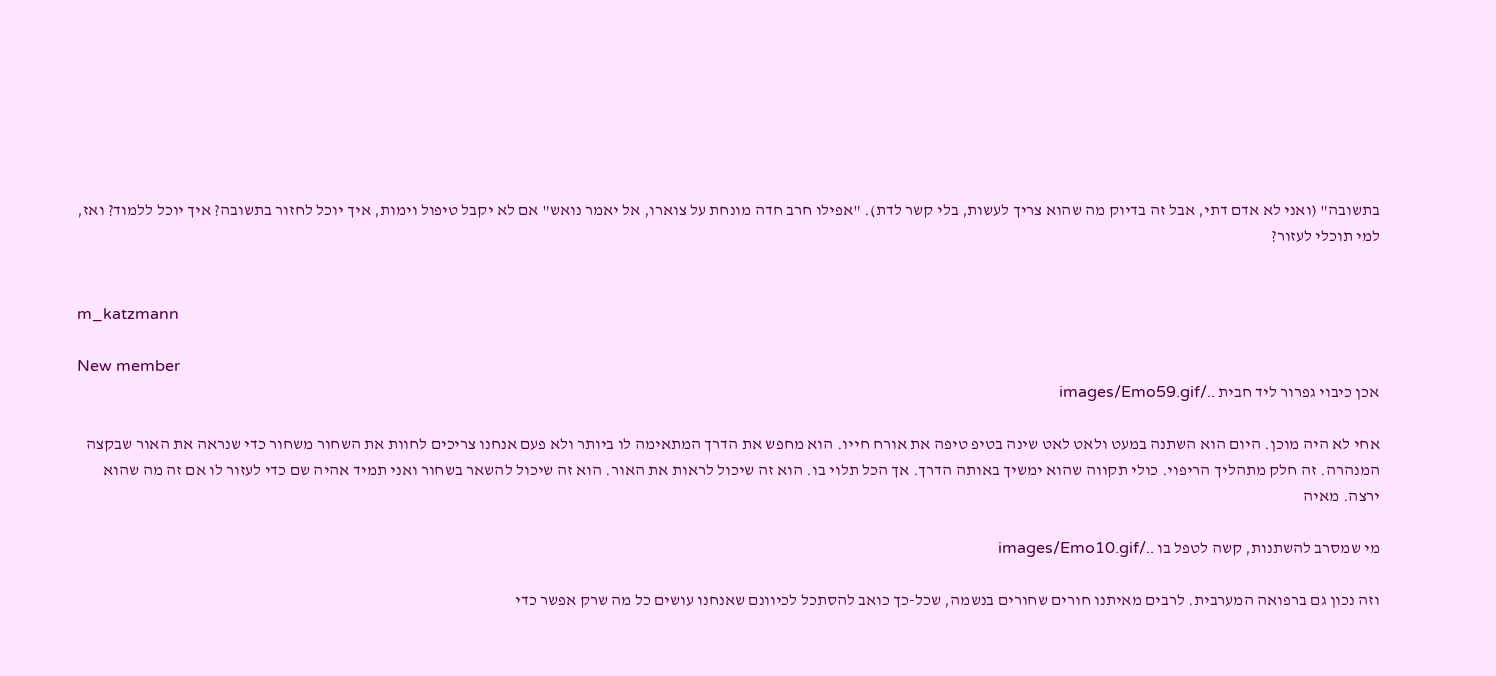בתשובה" (ואני לא אדם דתי, אבל זה בדיוק מה שהוא צריך לעשות, בלי קשר לדת). "אפילו חרב חדה מונחת על צוארו, אל יאמר נואש" אם לא יקבל טיפול וימות, איך יוכל לחזור בתשובה? איך יוכל ללמוד? ואז, למי תוכלי לעזור?


m_katzmann

New member
אכן כיבוי גפרור ליד חבית ../images/Emo59.gif

אחי לא היה מוכן. היום הוא השתנה במעט ולאט לאט שינה בטיפ טיפה את אורח חייו. הוא מחפש את הדרך המתאימה לו ביותר ולא פעם אנחנו צריכים לחוות את השחור משחור כדי שנראה את האור שבקצה המנהרה. זה חלק מתהליך הריפוי. כולי תקווה שהוא ימשיך באותה הדרך. אך הכל תלוי בו. הוא זה שיכול לראות את האור. הוא זה שיכול להשאר בשחור ואני תמיד אהיה שם כדי לעזור לו אם זה מה שהוא ירצה. מאיה

מי שמסרב להשתנות, קשה לטפל בו ../images/Emo10.gif

וזה נכון גם ברפואה המערבית. לרבים מאיתנו חורים שחורים בנשמה, שכל-כך כואב להסתכל לכיוונם שאנחנו עושים כל מה שרק אפשר כדי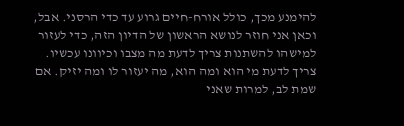להימנע מכך, כולל אורח-חיים גרוע עד כדי הרסני. אבל, וכאן אני חוזר לנושא הראשון של הדיון הזה, כדי לעזור למישהו להשתנות צריך לדעת מה מצבו וכיוונו עכשיו. צריך לדעת מי הוא ומה הוא, מה יעזור לו ומה יזיק. אם שמת לב, למרות שאני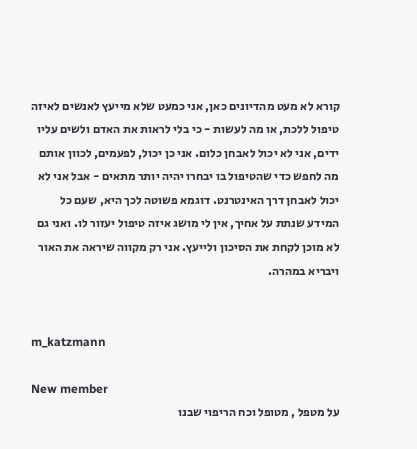קורא לא מעט מהדיונים כאן, אני כמעט שלא מייעץ לאנשים לאיזה טיפול ללכת, או מה לעשות - כי בלי לראות את האדם ולשים עליו ידים, אני לא יכול לאבחן כלום. אני כן יכול, לפעמים, לכוון אותם מה לחפש כדי שהטיפול בו יבחרו יהיה יותר מתאים - אבל אני לא יכול לאבחן דרך האינטרנט. דוגמא פשוטה לכך היא, שעם כל המידע שנתת על אחיך, אין לי מושג איזה טיפול יעזור לו. ואני גם לא מוכן לקחת את הסיכון ולייעץ. אני רק מקווה שיראה את האור ויבריא במהרה.


m_katzmann

New member
על מטפל , מטופל וכח הריפוי שבנו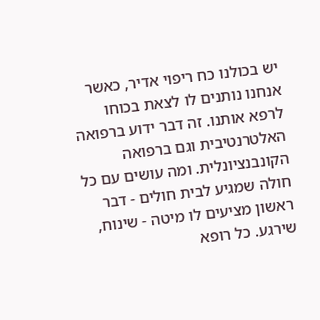יש בכולנו כח ריפוי אדיר, כאשר אנחנו נותנים לו לצאת בכוחו לרפא אותנו. זה דבר ידוע ברפואה האלטרנטיבית וגם ברפואה הקונבנציונלית. ומה עושים עם כל חולה שמגיע לבית חולים - דבר ראשון מציעים לו מיטה - שינוח, שירגע. כל רופא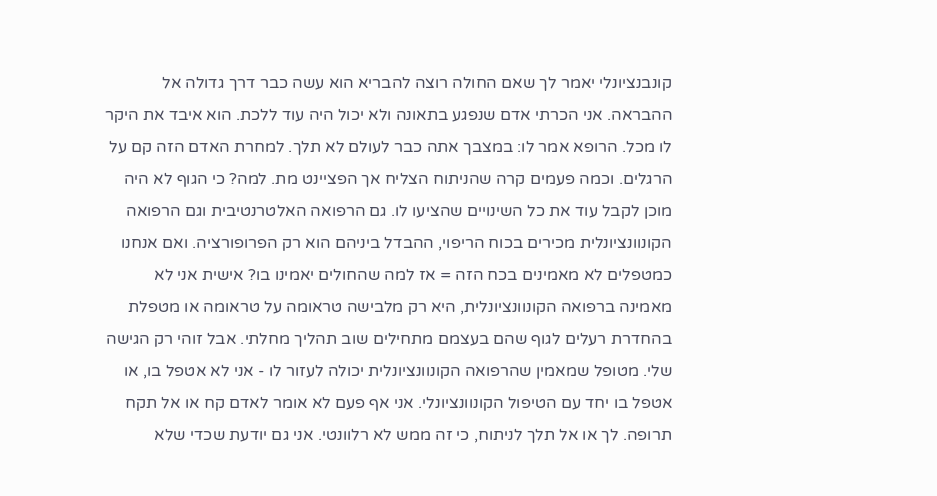קונבנציונלי יאמר לך שאם החולה רוצה להבריא הוא עשה כבר דרך גדולה אל ההבראה. אני הכרתי אדם שנפגע בתאונה ולא יכול היה עוד ללכת. הוא איבד את היקר לו מכל. הרופא אמר לו: במצבך אתה כבר לעולם לא תלך. למחרת האדם הזה קם על הרגלים. וכמה פעמים קרה שהניתוח הצליח אך הפציינט מת. למה? כי הגוף לא היה מוכן לקבל עוד את כל השינויים שהציעו לו. גם הרפואה האלטרנטיבית וגם הרפואה הקונוונציונלית מכירים בכוח הריפוי, ההבדל ביניהם הוא רק הפרופורציה. ואם אנחנו כמטפלים לא מאמינים בכח הזה = אז למה שהחולים יאמינו בו? אישית אני לא מאמינה ברפואה הקונוונציונלית, היא רק מלבישה טראומה על טראומה או מטפלת בהחדרת רעלים לגוף שהם בעצמם מתחילים שוב תהליך מחלתי. אבל זוהי רק הגישה שלי. מטופל שמאמין שהרפואה הקונוונציונלית יכולה לעזור לו - אני לא אטפל בו, או אטפל בו יחד עם הטיפול הקונוונציונלי. אני אף פעם לא אומר לאדם קח או אל תקח תרופה. לך או אל תלך לניתוח, כי זה ממש לא רלוונטי. אני גם יודעת שכדי שלא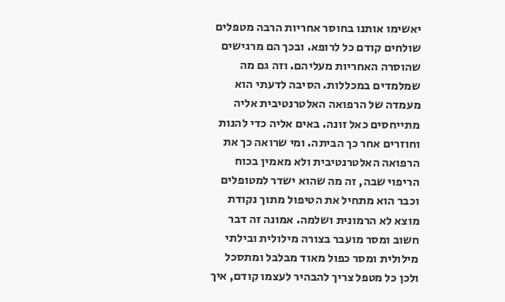יאשימו אותנו בחוסר אחריות הרבה מטפלים שולחים קודם כל לרופא. ובכך הם מרגישים שהוסרה האחריות מעליהם. וזה גם מה שמלמדים במכללות. הסיבה לדעתי הוא מעמדה של הרפואה האלטרנטיבית אליה מתייחסים כאל זונה. באים אליה כדי להנות וחוזרים אחר כך הביתה. ומי שרואה כך את הרפואה האלטרנטיבית ולא מאמין בכוח הריפוי שבה, זה מה שהוא ישדר למטופלים וכבר הוא מתחיל את הטיפול מתוך נקודת מוצא לא הרמונית ושלמה. אמונה זה דבר חשוב ומסר מועבר בצורה מילולית ובילתי מילולית ומסר כפול מאוד מבלבל ומתסכל ולכן כל מטפל צריך להבהיר לעצמו קודם, איך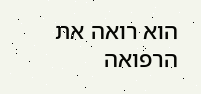הוא רואה את הרפואה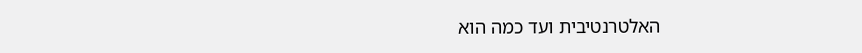האלטרנטיבית ועד כמה הוא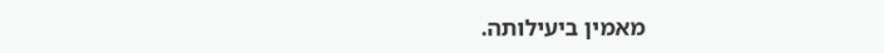מאמין ביעילותה.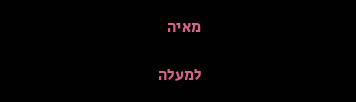מאיה

למעלה